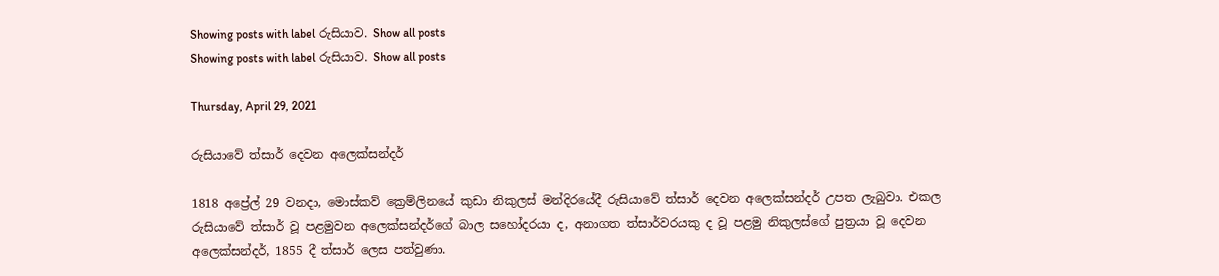Showing posts with label රුසියාව. Show all posts
Showing posts with label රුසියාව. Show all posts

Thursday, April 29, 2021

රුසියාවේ ත්සාර් දෙවන අලෙක්සන්දර්

1818 අප්‍රේල් 29 වනදා, මොස්කව් ක්‍රෙම්ලිනයේ කුඩා නිකුලස් මන්දිරයේදී රුසියාවේ ත්සාර් දෙවන අලෙක්සන්දර් උපත ලැබුවා. එකල රුසියාවේ ත්සාර් වූ පළමුවන අලෙක්සන්දර්ගේ බාල සහෝදරයා ද, අනාගත ත්සාර්වරයකු ද වූ පළමු නිකුලස්ගේ පුත්‍රයා වූ දෙවන අලෙක්සන්දර්, 1855 දී ත්සාර් ලෙස පත්වුණා.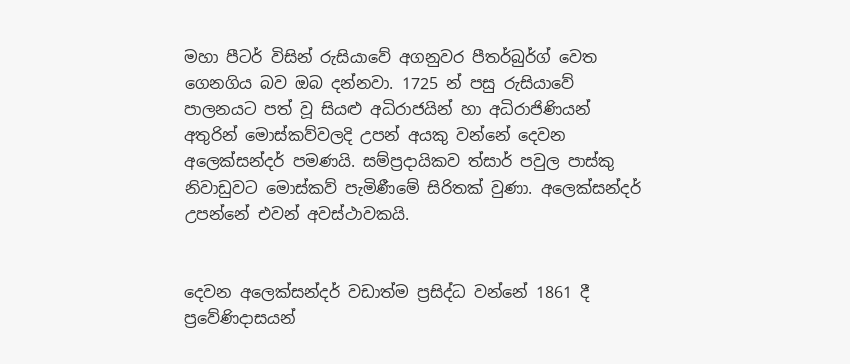මහා පීටර් විසින් රුසියාවේ අගනුවර පීතර්බුර්ග් වෙත ගෙනගිය බව ඔබ දන්නවා. 1725 න් පසු රුසියාවේ පාලනයට පත් වූ සියළු අධිරාජයින් හා අධිරාජිණියන් අතුරින් මොස්කව්වලදි උපන් අයකු වන්නේ දෙවන අලෙක්සන්දර් පමණයි. සම්ප්‍රදායිකව ත්සාර් පවුල පාස්කු නිවාඩුවට මොස්කව් පැමිණීමේ සිරිතක් වුණා. අලෙක්සන්දර් උපන්නේ එවන් අවස්ථාවකයි.


දෙවන අලෙක්සන්දර් වඩාත්ම ප්‍රසිද්ධ වන්නේ 1861 දී ප්‍රවේණිදාසයන්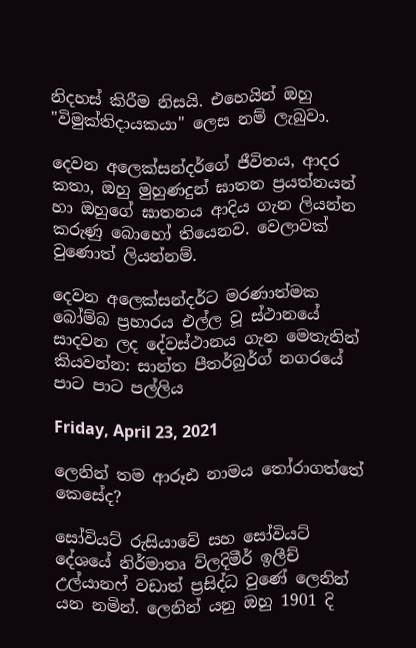නිදහස් කිරීම නිසයි. එහෙයින් ඔහු "විමුක්තිදායකයා" ලෙස නම් ලැබුවා.

දෙවන අලෙක්සන්දර්ගේ ජීවිතය, ආදර කතා, ඔහු මුහුණදුන් ඝාතන ප්‍රයත්නයන් හා ඔහුගේ ඝාතනය ආදිය ගැන ලියන්න කරුණු බොහෝ තියෙනව. වෙලාවක් වුණොත් ලියන්නම්.

දෙවන අලෙක්සන්දර්ට මරණාත්මක බෝම්බ ප්‍රහාරය එල්ල වූ ස්ථානයේ සාදවන ලද දේවස්ථානය ගැන මෙතැනින් කියවන්න: සාන්ත පීතර්බුර්ග් නගරයේ පාට පාට පල්ලිය

Friday, April 23, 2021

ලෙනින් තම ආරූඪ නාමය තෝරාගත්තේ කෙසේද?

සෝවියට් රුසියාවේ සහ සෝවියට් දේශයේ නිර්මාතෘ ව්ලදිමීර් ඉලීච් උල්යානෆ් වඩාත් ප්‍රසිද්ධ වුණේ ලෙනින් යන නමින්. ලෙනින් යනු ඔහු 1901 දි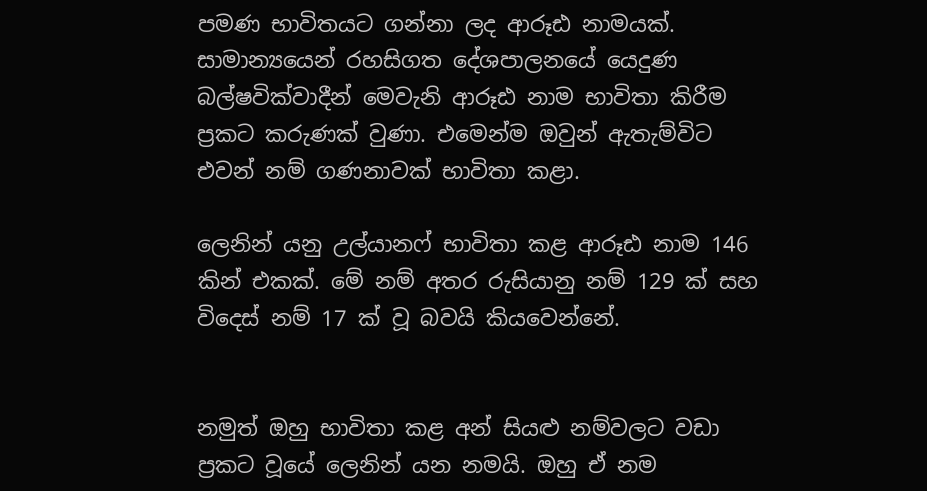පමණ භාවිතයට ගන්නා ලද ආරූඪ නාමයක්. සාමාන්‍යයෙන් රහසිගත දේශපාලනයේ යෙදුණ බල්ෂවික්වාදීන් මෙවැනි ආරූඪ නාම භාවිතා කිරීම ප්‍රකට කරුණක් වුණා. එමෙන්ම ඔවුන් ඇතැම්විට එවන් නම් ගණනාවක් භාවිතා කළා.

ලෙනින් යනු උල්යානෆ් භාවිතා කළ ආරූඪ නාම 146 කින් එකක්. මේ නම් අතර රුසියානු නම් 129 ක් සහ විදෙස් නම් 17 ක් වූ බවයි කියවෙන්නේ.


නමුත් ඔහු භාවිතා කළ අන් සියළු නම්වලට වඩා ප්‍රකට වූයේ ලෙනින් යන නමයි. ඔහු ඒ නම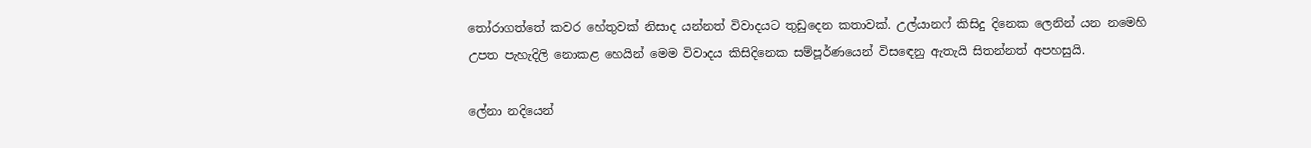තෝරාගත්තේ කවර හේතුවක් නිසාද යන්නත් විවාදයට තුඩුදෙන කතාවක්. උල්යානෆ් කිසිදු දිනෙක ලෙනින් යන නමෙහි උපත පැහැදිලි නොකළ හෙයින් මෙම විවාදය කිසිදිනෙක සම්පූර්ණයෙන් විසඳෙනු ඇතැයි සිතන්නත් අපහසුයි.

ලේනා නදියෙන්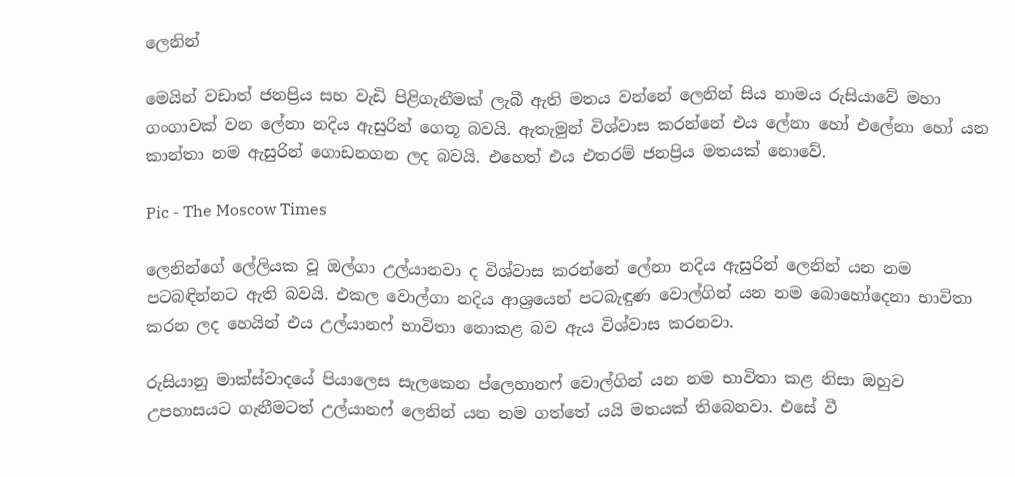ලෙනින්

මෙයින් වඩාත් ජනප්‍රිය සහ වැඩි පිළිගැනීමක් ලැබී ඇති මතය වන්නේ ලෙනින් සිය නාමය රුසියාවේ මහා ගංගාවක් වන ලේනා නදිය ඇසුරින් ගෙතූ බවයි. ඇතැමුන් විශ්වාස කරන්නේ එය ලේනා හෝ එලේනා හෝ යන කාන්තා නම ඇසුරින් ගොඩනගන ලද බවයි. එහෙත් එය එතරම් ජනප්‍රිය මතයක් නොවේ.

Pic - The Moscow Times

ලෙනින්ගේ ලේලියක වූ ඔල්ගා උල්යානවා ද විශ්වාස කරන්නේ ලේනා නදිය ඇසුරින් ලෙනින් යන නම පටබඳින්නට ඇති බවයි. එකල වොල්ගා නදිය ආශ්‍රයෙන් පටබැඳුණ වොල්ගින් යන නම බොහෝදෙනා භාවිතා කරන ලද හෙයින් එය උල්යානෆ් භාවිතා නොකළ බව ඇය විශ්වාස කරනවා.

රුසියානු මාක්ස්වාදයේ පියාලෙස සැලකෙන ප්ලෙහානෆ් වොල්ගින් යන නම භාවිතා කළ නිසා ඔහුව උපහාසයට ගැනීමටත් උල්යානෆ් ලෙනින් යන නම ගත්තේ යයි මතයක් තිබෙනවා. එසේ වී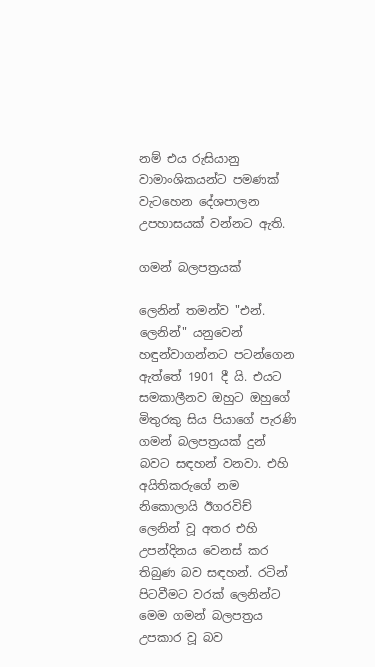නම් එය රුසියානු වාමාංශිකයන්ට පමණක් වැටහෙන දේශපාලන උපහාසයක් වන්නට ඇති.

ගමන් බලපත්‍රයක්

ලෙනින් තමන්ව "එන්. ලෙනින්" යනුවෙන් හඳුන්වාගන්නට පටන්ගෙන ඇත්තේ 1901 දී යි. එයට සමකාලීනව ඔහුට ඔහුගේ මිතුරකු සිය පියාගේ පැරණි ගමන් බලපත්‍රයක් දුන් බවට සඳහන් වනවා. එහි අයිතිකරුගේ නම නිකොලායි ඊගරවිච් ලෙනින් වූ අතර එහි උපන්දිනය වෙනස් කර තිබුණ බව සඳහන්. රටින් පිටවීමට වරක් ලෙනින්ට මෙම ගමන් බලපත්‍රය උපකාර වූ බව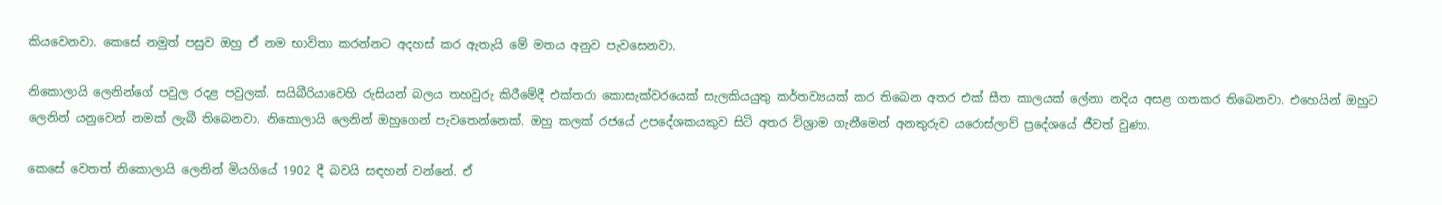කියවෙනවා. කෙසේ නමුත් පසුව ඔහු ඒ නම භාවිතා කරන්නට අදහස් කර ඇතැයි මේ මතය අනුව පැවසෙනවා.

නිකොලායි ලෙනින්ගේ පවුල රදළ පවුලක්. සයිබීරියාවෙහි රුසියන් බලය තහවුරු කිරීමේදී එක්තරා කොසැක්වරයෙක් සැලකියයුතු කර්තව්‍යයක් කර තිබෙන අතර එක් සීත කාලයක් ලේනා නදිය අසළ ගතකර තිබෙනවා. එහෙයින් ඔහුට ලෙනින් යනුවෙන් නමක් ලැබී තිබෙනවා. නිකොලායි ලෙනින් ඔහුගෙන් පැවතෙන්නෙක්. ඔහු කලක් රජයේ උපදේශකයකුව සිටි අතර විශ්‍රාම ගැනීමෙන් අනතුරුව යරොස්ලාව් ප්‍රදේශයේ ජීවත් වුණා.

කෙසේ වෙතත් නිකොලායි ලෙනින් මියගියේ 1902 දී බවයි සඳහන් වන්නේ. ඒ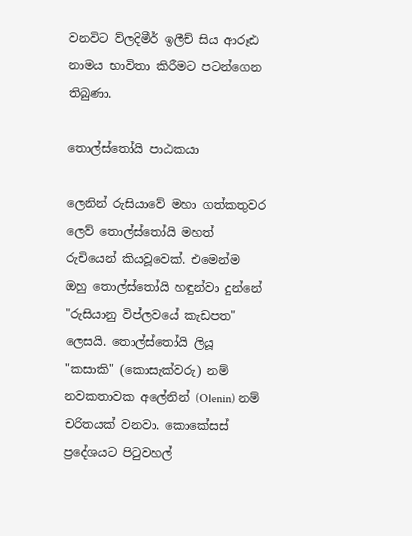වනවිට ව්ලදිමීර් ඉලීච් සිය ආරූඪ නාමය භාවිතා කිරීමට පටන්ගෙන තිබුණා.

තොල්ස්තෝයි පාඨකයා

ලෙනින් රුසියාවේ මහා ගත්කතුවර ලෙව් තොල්ස්තෝයි මහත් රුචියෙන් කියවූවෙක්. එමෙන්ම ඔහු තොල්ස්තෝයි හඳුන්වා දුන්නේ "රුසියානු විප්ලවයේ කැඩපත" ලෙසයි. තොල්ස්තෝයි ලියූ "කසාකි" (කොසැක්වරු) නම් නවකතාවක අලේනින් (Olenin) නම් චරිතයක් වනවා. කොකේසස් ප්‍රදේශයට පිටුවහල්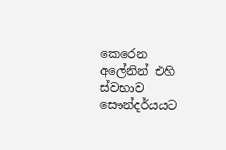කෙරෙන අලේනින් එහි ස්වභාව සෞන්දර්යයට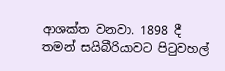ආශක්ත වනවා. 1898 දී තමන් සයිබීරියාවට පිටුවහල්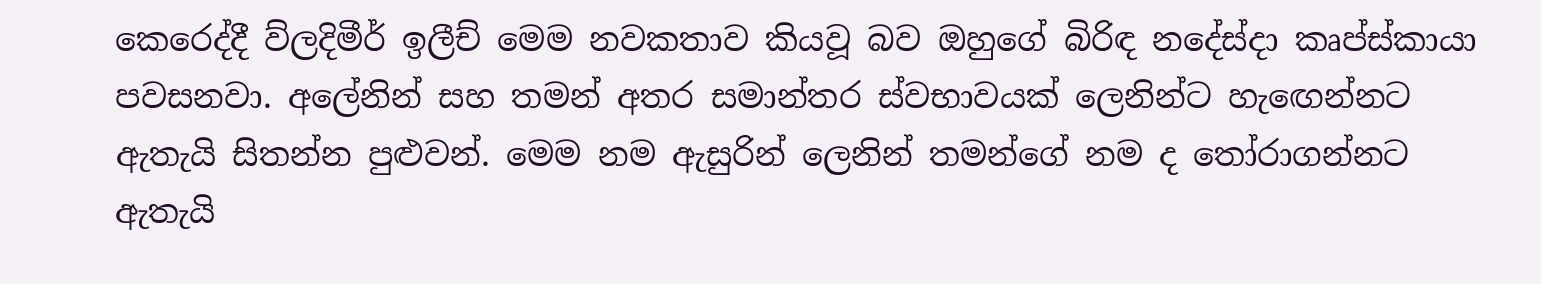කෙරෙද්දී ව්ලදිමීර් ඉලීච් මෙම නවකතාව කියවූ බව ඔහුගේ බිරිඳ නදේස්දා කෘප්ස්කායා පවසනවා. අලේනින් සහ තමන් අතර සමාන්තර ස්වභාවයක් ලෙනින්ට හැඟෙන්නට ඇතැයි සිතන්න පුළුවන්. මෙම නම ඇසුරින් ලෙනින් තමන්ගේ නම ද තෝරාගන්නට ඇතැයි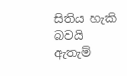සිතිය හැකි බවයි ඇතැම්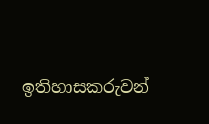ඉතිහාසකරුවන්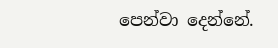පෙන්වා දෙන්නේ.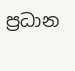ප්‍රධාන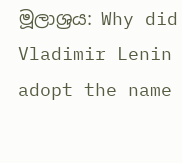මූලාශ්‍රය: Why did Vladimir Lenin adopt the name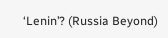‘Lenin’? (Russia Beyond)